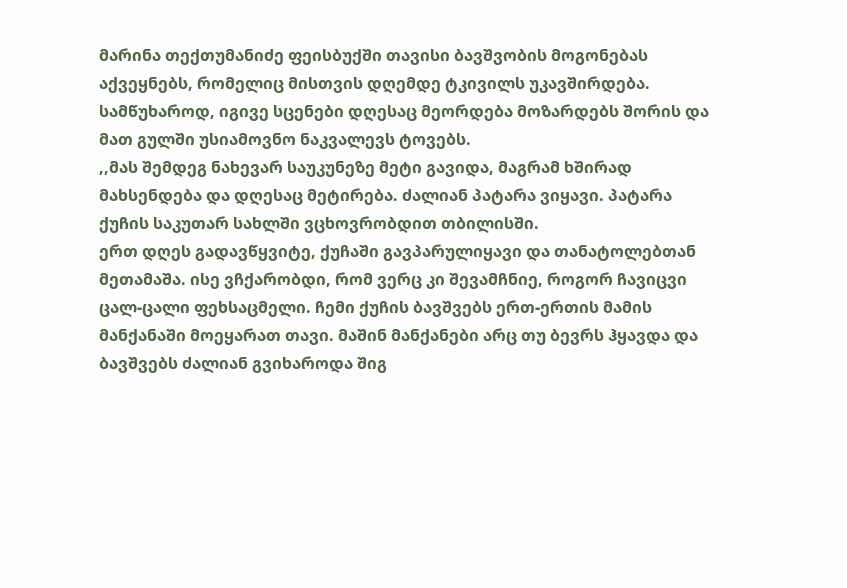მარინა თექთუმანიძე ფეისბუქში თავისი ბავშვობის მოგონებას აქვეყნებს, რომელიც მისთვის დღემდე ტკივილს უკავშირდება. სამწუხაროდ, იგივე სცენები დღესაც მეორდება მოზარდებს შორის და მათ გულში უსიამოვნო ნაკვალევს ტოვებს.
,,მას შემდეგ ნახევარ საუკუნეზე მეტი გავიდა, მაგრამ ხშირად მახსენდება და დღესაც მეტირება. ძალიან პატარა ვიყავი. პატარა ქუჩის საკუთარ სახლში ვცხოვრობდით თბილისში.
ერთ დღეს გადავწყვიტე, ქუჩაში გავპარულიყავი და თანატოლებთან მეთამაშა. ისე ვჩქარობდი, რომ ვერც კი შევამჩნიე, როგორ ჩავიცვი ცალ-ცალი ფეხსაცმელი. ჩემი ქუჩის ბავშვებს ერთ-ერთის მამის მანქანაში მოეყარათ თავი. მაშინ მანქანები არც თუ ბევრს ჰყავდა და ბავშვებს ძალიან გვიხაროდა შიგ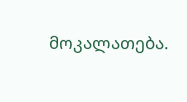მოკალათება.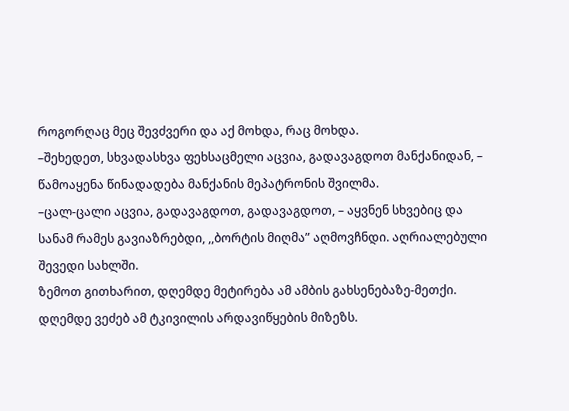როგორღაც მეც შევძვერი და აქ მოხდა, რაც მოხდა.
–შეხედეთ, სხვადასხვა ფეხსაცმელი აცვია, გადავაგდოთ მანქანიდან, – წამოაყენა წინადადება მანქანის მეპატრონის შვილმა.
–ცალ-ცალი აცვია, გადავაგდოთ, გადავაგდოთ, – აყვნენ სხვებიც და სანამ რამეს გავიაზრებდი, ,,ბორტის მიღმა” აღმოვჩნდი. აღრიალებული შევედი სახლში.
ზემოთ გითხარით, დღემდე მეტირება ამ ამბის გახსენებაზე-მეთქი. დღემდე ვეძებ ამ ტკივილის არდავიწყების მიზეზს.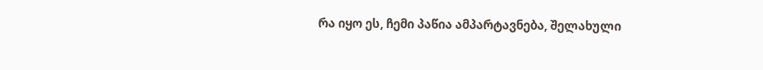რა იყო ეს, ჩემი პაწია ამპარტავნება, შელახული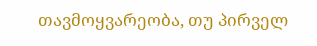თავმოყვარეობა, თუ პირველ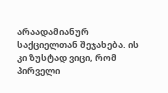არაადამიანურ საქციელთან შეჯახება. ის კი ზუსტად ვიცი, რომ პირველი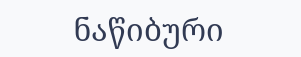ნაწიბური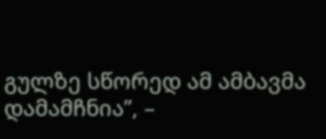გულზე სწორედ ამ ამბავმა დამამჩნია”, –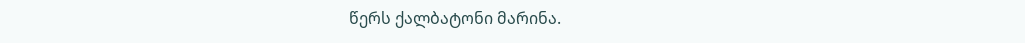წერს ქალბატონი მარინა.